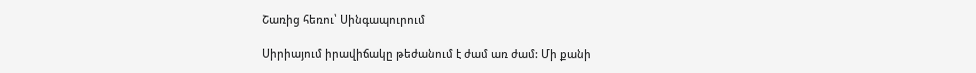Շառից հեռու՝ Սինգապուրում

Սիրիայում իրավիճակը թեժանում է ժամ առ ժամ: Մի քանի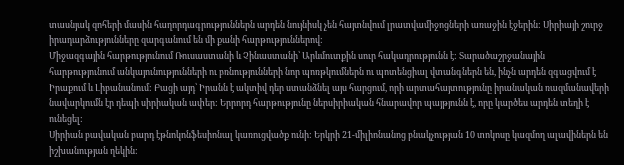տասնյակ զոհերի մասին հաղորդագրություններն արդեն նույնիսկ չեն հայտնվում լրատվամիջոցների առաջին էջերին: Սիրիայի շուրջ իրադարձությունները զարգանում են մի քանի հարթություններով:
Միջազգային հարթությունում Ռուսաստանի և Չինաստանի՝ Արևմուտքին սուր հակադրությունն է: Տարածաշրջանային հարթությունում անկայունությունների ու բռնությունների նոր պոռթկումներն ու պոտենցիալ վտանգներն են, ինչն արդեն զգացվում է Իրաքում և Լիբանանում: Բացի այդ՝ Իրանն է ակտիվ դեր ստանձնել այս հարցում, որի արտահայտությունը իրանական ռազմանավերի նավարկումն էր դեպի սիրիական ափեր: Երրորդ հարթությունը ներսիրիական հնարավոր պայթյունն է, որը կարծես արդեն տեղի է ունեցել:
Սիրիան բավական բարդ էթնոկոնֆեսիոնալ կառուցվածք ունի: Երկրի 21-միլիոնանոց բնակչության 10 տոկոսը կազմող ալավիներն են իշխանության ղեկին: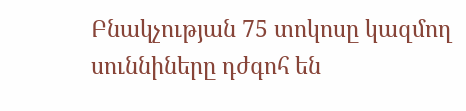Բնակչության 75 տոկոսը կազմող սուննիները դժգոհ են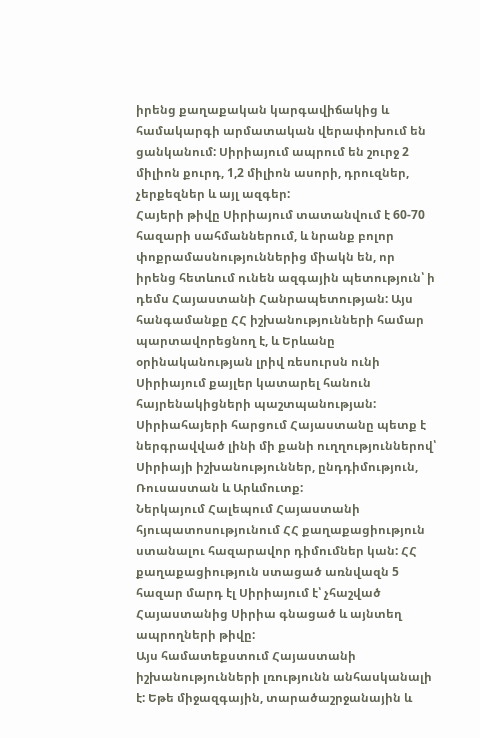իրենց քաղաքական կարգավիճակից և համակարգի արմատական վերափոխում են ցանկանում: Սիրիայում ապրում են շուրջ 2 միլիոն քուրդ, 1,2 միլիոն ասորի, դրուզներ, չերքեզներ և այլ ազգեր:
Հայերի թիվը Սիրիայում տատանվում է 60-70 հազարի սահմաններում, և նրանք բոլոր փոքրամասնություններից միակն են, որ իրենց հետևում ունեն ազգային պետություն՝ ի դեմս Հայաստանի Հանրապետության: Այս հանգամանքը ՀՀ իշխանությունների համար պարտավորեցնող է, և Երևանը օրինականության լրիվ ռեսուրսն ունի Սիրիայում քայլեր կատարել հանուն հայրենակիցների պաշտպանության: Սիրիահայերի հարցում Հայաստանը պետք է ներգրավված լինի մի քանի ուղղություններով՝ Սիրիայի իշխանություններ, ընդդիմություն, Ռուսաստան և Արևմուտք:
Ներկայում Հալեպում Հայաստանի հյուպատոսությունում ՀՀ քաղաքացիություն ստանալու հազարավոր դիմումներ կան: ՀՀ քաղաքացիություն ստացած առնվազն 5 հազար մարդ էլ Սիրիայում է՝ չհաշված Հայաստանից Սիրիա գնացած և այնտեղ ապրողների թիվը:
Այս համատեքստում Հայաստանի իշխանությունների լռությունն անհասկանալի է: Եթե միջազգային, տարածաշրջանային և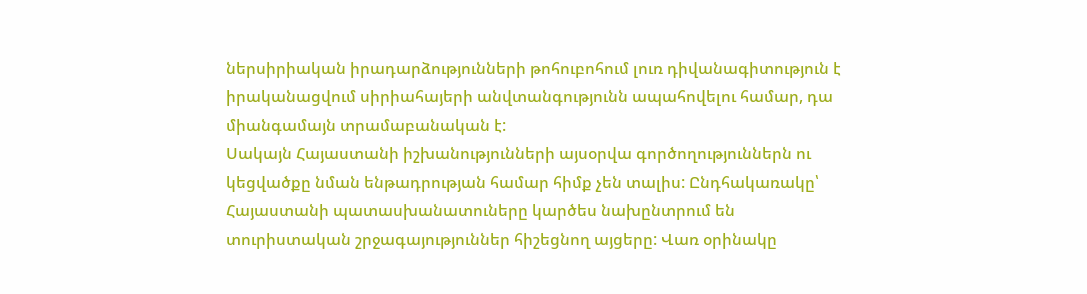ներսիրիական իրադարձությունների թոհուբոհում լուռ դիվանագիտություն է իրականացվում սիրիահայերի անվտանգությունն ապահովելու համար, դա միանգամայն տրամաբանական է:
Սակայն Հայաստանի իշխանությունների այսօրվա գործողություններն ու կեցվածքը նման ենթադրության համար հիմք չեն տալիս: Ընդհակառակը՝ Հայաստանի պատասխանատուները կարծես նախընտրում են տուրիստական շրջագայություններ հիշեցնող այցերը: Վառ օրինակը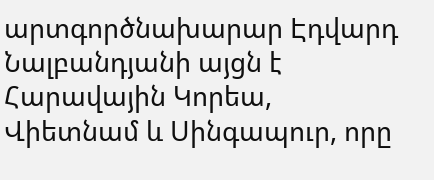արտգործնախարար Էդվարդ Նալբանդյանի այցն է Հարավային Կորեա, Վիետնամ և Սինգապուր, որը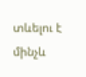տևելու է մինչև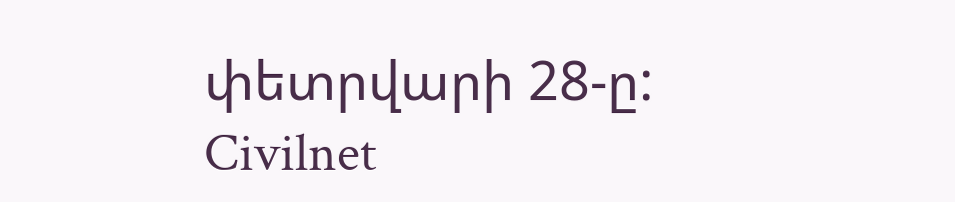փետրվարի 28-ը:
Civilnet